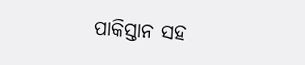ପାକିସ୍ତାନ ସହ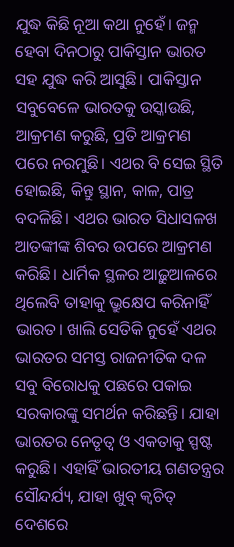ଯୁଦ୍ଧ କିଛି ନୂଆ କଥା ନୁହେଁ। ଜନ୍ମ ହେବା ଦିନଠାରୁ ପାକିସ୍ତାନ ଭାରତ ସହ ଯୁଦ୍ଧ କରି ଆସୁଛି। ପାକିସ୍ତାନ ସବୁବେଳେ ଭାରତକୁ ଉସ୍କାଉଛି, ଆକ୍ରମଣ କରୁଛି, ପ୍ରତି ଆକ୍ରମଣ ପରେ ନରମୁଛି। ଏଥର ବି ସେଇ ସ୍ଥିତି ହୋଇଛି, କିନ୍ତୁ ସ୍ଥାନ, କାଳ, ପାତ୍ର ବଦଳିଛି। ଏଥର ଭାରତ ସିଧାସଳଖ ଆତଙ୍କୀଙ୍କ ଶିବର ଉପରେ ଆକ୍ରମଣ କରିଛି। ଧାର୍ମିକ ସ୍ଥଳର ଆଢ଼ୁଆଳରେ ଥିଲେବି ତାହାକୁ ଭ୍ରୁକ୍ଷେପ କରିନାହିଁ ଭାରତ। ଖାଲି ସେତିକି ନୁହେଁ ଏଥର ଭାରତର ସମସ୍ତ ରାଜନୀତିକ ଦଳ ସବୁ ବିରୋଧକୁ ପଛରେ ପକାଇ ସରକାରଙ୍କୁ ସମର୍ଥନ କରିଛନ୍ତି। ଯାହା ଭାରତର ନେତୃତ୍ୱ ଓ ଏକତାକୁ ସ୍ପଷ୍ଟ କରୁଛି। ଏହାହିଁ ଭାରତୀୟ ଗଣତନ୍ତ୍ରର ସୌନ୍ଦର୍ଯ୍ୟ, ଯାହା ଖୁବ୍ କ୍ୱଚିତ୍ ଦେଶରେ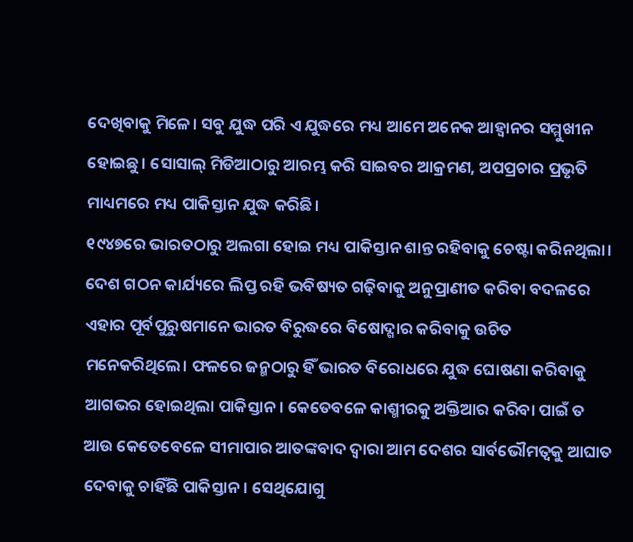ଦେଖିବାକୁ ମିଳେ। ସବୁ ଯୁଦ୍ଧ ପରି ଏ ଯୁଦ୍ଧରେ ମଧ୍ୟ ଆମେ ଅନେକ ଆହ୍ୱାନର ସମ୍ମୁଖୀନ ହୋଇଛୁ। ସୋସାଲ୍ ମିଡିଆଠାରୁ ଆରମ୍ଭ କରି ସାଇବର ଆକ୍ରମଣ, ଅପପ୍ରଚାର ପ୍ରଭୃତି ମାଧ୍ୟମରେ ମଧ୍ୟ ପାକିସ୍ତାନ ଯୁଦ୍ଧ କରିଛି।
୧୯୪୭ରେ ଭାରତଠାରୁ ଅଲଗା ହୋଇ ମଧ୍ୟ ପାକିସ୍ତାନ ଶାନ୍ତ ରହିବାକୁ ଚେଷ୍ଟା କରିନଥିଲା। ଦେଶ ଗଠନ କାର୍ଯ୍ୟରେ ଲିପ୍ତ ରହି ଭବିଷ୍ୟତ ଗଢ଼ିବାକୁ ଅନୁପ୍ରାଣୀତ କରିବା ବଦଳରେ ଏହାର ପୂର୍ବପୁରୁଷମାନେ ଭାରତ ବିରୁଦ୍ଧରେ ବିଷୋଦ୍ଗାର କରିବାକୁ ଉଚିତ ମନେକରିଥିଲେ। ଫଳରେ ଜନ୍ମଠାରୁ ହିଁ ଭାରତ ବିରୋଧରେ ଯୁଦ୍ଧ ଘୋଷଣା କରିବାକୁ ଆଗଭର ହୋଇଥିଲା ପାକିସ୍ତାନ। କେତେବଳେ କାଶ୍ମୀରକୁ ଅକ୍ତିଆର କରିବା ପାଇଁ ତ ଆଉ କେତେବେଳେ ସୀମାପାର ଆତଙ୍କବାଦ ଦ୍ୱାରା ଆମ ଦେଶର ସାର୍ବଭୌମତ୍ୱକୁ ଆଘାତ ଦେବାକୁ ଚାହିଁଛି ପାକିସ୍ତାନ। ସେଥିଯୋଗୁ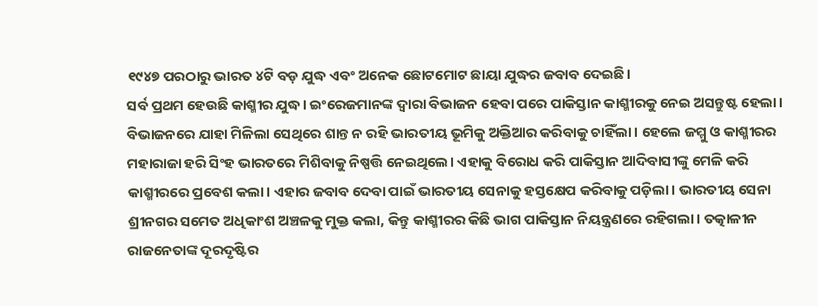୧୯୪୭ ପରଠାରୁ ଭାରତ ୪ଟି ବଡ଼ ଯୁଦ୍ଧ ଏବଂ ଅନେକ ଛୋଟମୋଟ ଛାୟା ଯୁଦ୍ଧର ଜବାବ ଦେଇଛି।
ସର୍ବ ପ୍ରଥମ ହେଉଛି କାଶ୍ମୀର ଯୁଦ୍ଧ। ଇଂରେଜମାନଙ୍କ ଦ୍ୱାରା ବିଭାଜନ ହେବା ପରେ ପାକିସ୍ତାନ କାଶ୍ମୀରକୁ ନେଇ ଅସନ୍ତୁଷ୍ଟ ହେଲା। ବିଭାଜନରେ ଯାହା ମିଳିଲା ସେଥିରେ ଶାନ୍ତ ନ ରହି ଭାରତୀୟ ଭୂମିକୁ ଅକ୍ତିଆର କରିବାକୁ ଚାହିଁଲା। ହେଲେ ଜମ୍ମୁ ଓ କାଶ୍ମୀରର ମହାରାଜା ହରି ସିଂହ ଭାରତରେ ମିଶିବାକୁ ନିଷ୍ପତ୍ତି ନେଇଥିଲେ। ଏହାକୁ ବିରୋଧ କରି ପାକିସ୍ତାନ ଆଦିବାସୀଙ୍କୁ ମେଳି କରି କାଶ୍ମୀରରେ ପ୍ରବେଶ କଲା। ଏହାର ଜବାବ ଦେବା ପାଇଁ ଭାରତୀୟ ସେନାକୁ ହସ୍ତକ୍ଷେପ କରିବାକୁ ପଡ଼ିଲା। ଭାରତୀୟ ସେନା ଶ୍ରୀନଗର ସମେତ ଅଧିକାଂଶ ଅଞ୍ଚଳକୁ ମୁକ୍ତ କଲା, କିନ୍ତୁ କାଶ୍ମୀରର କିଛି ଭାଗ ପାକିସ୍ତାନ ନିୟନ୍ତ୍ରଣରେ ରହିଗଲା। ତତ୍କାଳୀନ ରାଜନେତାଙ୍କ ଦୂରଦୃଷ୍ଟିର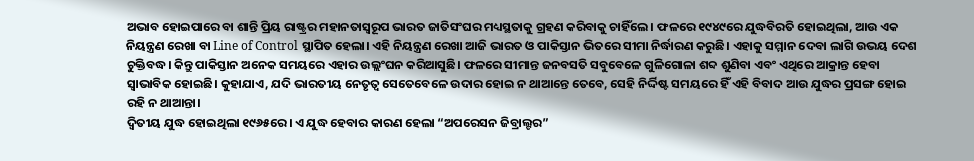ଅଭାବ ହୋଇପାରେ ବା ଶାନ୍ତି ପ୍ରିୟ ରାଷ୍ଟ୍ରର ମହାନତାସ୍ୱରୂପ ଭାରତ ଜାତିସଂଘର ମଧ୍ୟସ୍ଥତାକୁ ଗ୍ରହଣ କରିବାକୁ ଚାହିଁଲେ। ଫଳରେ ୧୯୪୯ରେ ଯୁଦ୍ଧବିରତି ହୋଇଥିଲା, ଆଉ ଏକ ନିୟନ୍ତ୍ରଣ ରେଖା ବା Line of Control ସ୍ଥାପିତ ହେଲା। ଏହି ନିୟନ୍ତ୍ରଣ ରେଖା ଆଜି ଭାରତ ଓ ପାକିସ୍ତାନ ଭିତରେ ସୀମା ନିର୍ଦ୍ଧାରଣ କରୁଛି। ଏହାକୁ ସମ୍ମାନ ଦେବା ଲାଗି ଉଭୟ ଦେଶ ଚୁକ୍ତିବଦ୍ଧ। କିନ୍ତୁ ପାକିସ୍ତାନ ଅନେକ ସମୟରେ ଏହାର ଉଲ୍ଲଂଘନ କରିଆସୁଛି। ଫଳରେ ସୀମାନ୍ତ ଜନବସତି ସବୁବେଳେ ଗୁଳିଗୋଳା ଶବ୍ଦ ଶୁଣିବା ଏବଂ ଏଥିରେ ଆକ୍ରାନ୍ତ ହେବା ସ୍ୱାଭାବିକ ହୋଇଛି। କୁହାଯାଏ, ଯଦି ଭାରତୀୟ ନେତୃତ୍ୱ ସେତେବେଳେ ଉଦାର ହୋଇ ନ ଥାଆନ୍ତେ ତେବେ, ସେହି ନିର୍ଦ୍ଦିଷ୍ଟ ସମୟରେ ହିଁ ଏହି ବିବାଦ ଆଉ ଯୁଦ୍ଧର ପ୍ରସଙ୍ଗ ହୋଇ ରହି ନ ଥାଆନ୍ତା।
ଦ୍ୱିତୀୟ ଯୁଦ୍ଧ ହୋଇଥିଲା ୧୯୬୫ରେ। ଏ ଯୁଦ୍ଧ ହେବାର କାରଣ ହେଲା “ଅପରେସନ ଜିବ୍ରାଲ୍ଟର”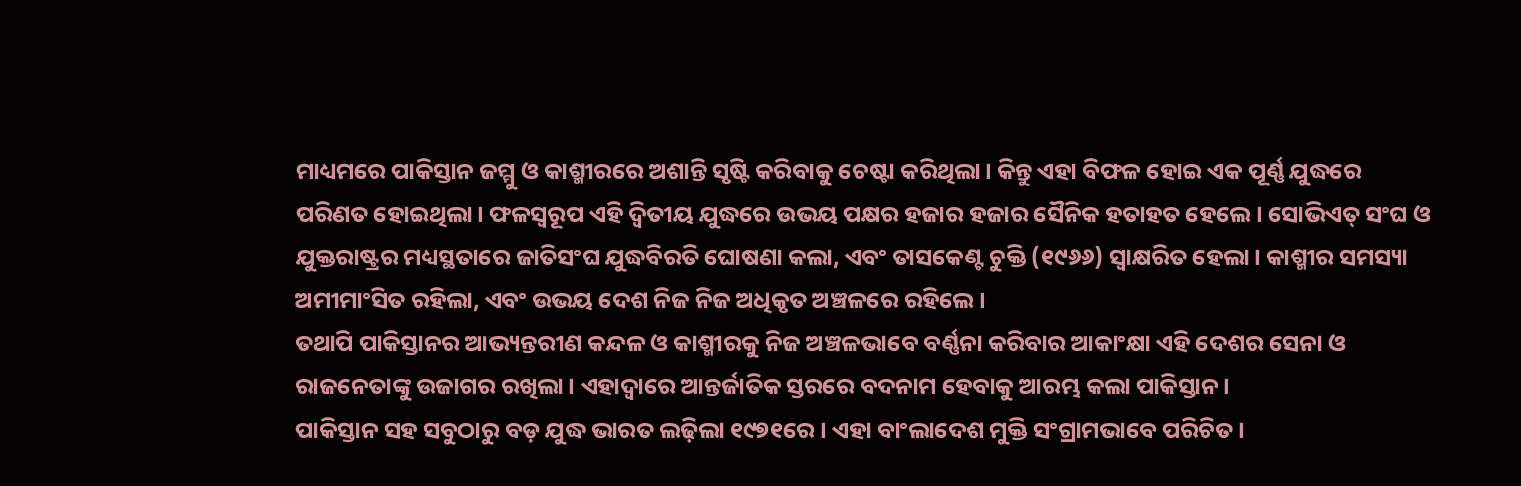ମାଧ୍ୟମରେ ପାକିସ୍ତାନ ଜମ୍ମୁ ଓ କାଶ୍ମୀରରେ ଅଶାନ୍ତି ସୃଷ୍ଟି କରିବାକୁ ଚେଷ୍ଟା କରିଥିଲା। କିନ୍ତୁ ଏହା ବିଫଳ ହୋଇ ଏକ ପୂର୍ଣ୍ଣ ଯୁଦ୍ଧରେ ପରିଣତ ହୋଇଥିଲା। ଫଳସ୍ୱରୂପ ଏହି ଦ୍ୱିତୀୟ ଯୁଦ୍ଧରେ ଉଭୟ ପକ୍ଷର ହଜାର ହଜାର ସୈନିକ ହତାହତ ହେଲେ। ସୋଭିଏତ୍ ସଂଘ ଓ ଯୁକ୍ତରାଷ୍ଟ୍ରର ମଧ୍ୟସ୍ଥତାରେ ଜାତିସଂଘ ଯୁଦ୍ଧବିରତି ଘୋଷଣା କଲା, ଏବଂ ତାସକେଣ୍ଟ ଚୁକ୍ତି (୧୯୬୬) ସ୍ୱାକ୍ଷରିତ ହେଲା। କାଶ୍ମୀର ସମସ୍ୟା ଅମୀମାଂସିତ ରହିଲା, ଏବଂ ଉଭୟ ଦେଶ ନିଜ ନିଜ ଅଧିକୃତ ଅଞ୍ଚଳରେ ରହିଲେ।
ତଥାପି ପାକିସ୍ତାନର ଆଭ୍ୟନ୍ତରୀଣ କନ୍ଦଳ ଓ କାଶ୍ମୀରକୁ ନିଜ ଅଞ୍ଚଳଭାବେ ବର୍ଣ୍ଣନା କରିବାର ଆକାଂକ୍ଷା ଏହି ଦେଶର ସେନା ଓ ରାଜନେତାଙ୍କୁ ଉଜାଗର ରଖିଲା। ଏହାଦ୍ୱାରେ ଆନ୍ତର୍ଜାତିକ ସ୍ତରରେ ବଦନାମ ହେବାକୁ ଆରମ୍ଭ କଲା ପାକିସ୍ତାନ।
ପାକିସ୍ତାନ ସହ ସବୁଠାରୁ ବଡ଼ ଯୁଦ୍ଧ ଭାରତ ଲଢ଼ିଲା ୧୯୭୧ରେ। ଏହା ବାଂଲାଦେଶ ମୁକ୍ତି ସଂଗ୍ରାମଭାବେ ପରିଚିତ।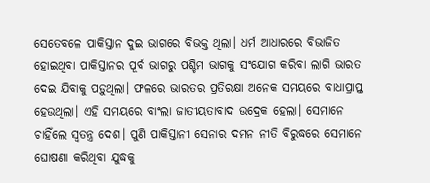ସେତେବଳେ ପାକିସ୍ତାନ ଦୁଇ ଭାଗରେ ବିଭକ୍ତ ଥିଲା। ଧର୍ମ ଆଧାରରେ ବିଭାଜିତ ହୋଇଥିବା ପାକିସ୍ତାନର ପୂର୍ବ ଭାଗରୁ ପଶ୍ଚିମ ଭାଗକୁ ସଂଯୋଗ କରିବା ଲାଗି ଭାରତ ଦେଇ ଯିବାକୁ ପଡ଼ୁଥିଲା। ଫଳରେ ଭାରତର ପ୍ରତିରକ୍ଷା ଅନେକ ସମୟରେ ବାଧାପ୍ରାପ୍ତ ହେଉଥିଲା। ଏହି ସମୟରେ ବାଂଲା ଜାତୀୟତାବାଦ ଉଦ୍ରେକ ହେଲା। ସେମାନେ ଚାହିଁଲେ ସ୍ୱତନ୍ତ୍ର ଦେଶ। ପୁଣି ପାକିସ୍ତାନୀ ସେନାର ଦମନ ନୀତି ବିରୁଦ୍ଧରେ ସେମାନେ ଘୋଷଣା କରିଥିବା ଯୁଦ୍ଧକୁ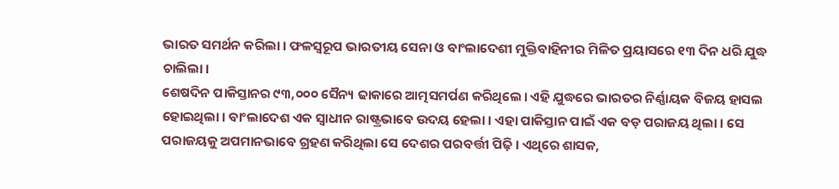ଭାରତ ସମର୍ଥନ କରିଲା। ଫଳସ୍ୱରୂପ ଭାରତୀୟ ସେନା ଓ ବାଂଲାଦେଶୀ ମୁକ୍ତିବାହିନୀର ମିଳିତ ପ୍ରୟାସରେ ୧୩ ଦିନ ଧରି ଯୁଦ୍ଧ ଚାଲିଲା।
ଶେଷଦିନ ପାକିସ୍ତାନର ୯୩,୦୦୦ ସୈନ୍ୟ ଢାକାରେ ଆତ୍ମସମର୍ପଣ କରିଥିଲେ। ଏହି ଯୁଦ୍ଧରେ ଭାରତର ନିର୍ଣ୍ଣାୟକ ବିଜୟ ହାସଲ ହୋଇଥିଲା। ବାଂଲାଦେଶ ଏକ ସ୍ୱାଧୀନ ରାଷ୍ଟ୍ରଭାବେ ଉଦୟ ହେଲା। ଏହା ପାକିସ୍ତାନ ପାଇଁ ଏକ ବଡ଼ ପରାଜୟ ଥିଲା। ସେ ପରାଜୟକୁ ଅପମାନଭାବେ ଗ୍ରହଣ କରିଥିଲା ସେ ଦେଶର ପରବର୍ତ୍ତୀ ପିଢ଼ି। ଏଥିରେ ଶାସକ,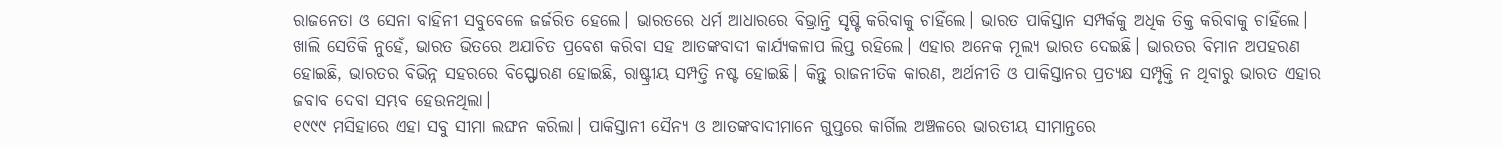ରାଜନେତା ଓ ସେନା ବାହିନୀ ସବୁବେଳେ ଜର୍ଜରିତ ହେଲେ। ଭାରତରେ ଧର୍ମ ଆଧାରରେ ବିଭ୍ରାନ୍ତି ସୃଷ୍ଟି କରିବାକୁ ଚାହିଁଲେ। ଭାରତ ପାକିସ୍ତାନ ସମ୍ପର୍କକୁ ଅଧିକ ତିକ୍ତ କରିବାକୁ ଚାହିଁଲେ।
ଖାଲି ସେତିକି ନୁହେଁ, ଭାରତ ଭିତରେ ଅଯାଚିତ ପ୍ରବେଶ କରିବା ସହ ଆତଙ୍କବାଦୀ କାର୍ଯ୍ୟକଳାପ ଲିପ୍ତ ରହିଲେ। ଏହାର ଅନେକ ମୂଲ୍ୟ ଭାରତ ଦେଇଛି। ଭାରତର ବିମାନ ଅପହରଣ ହୋଇଛି, ଭାରତର ବିଭିନ୍ନ ସହରରେ ବିସ୍ଫୋରଣ ହୋଇଛି, ରାଷ୍ଟ୍ରୀୟ ସମ୍ପତ୍ତି ନଷ୍ଟ ହୋଇଛି। କିନ୍ତୁ ରାଜନୀତିକ କାରଣ, ଅର୍ଥନୀତି ଓ ପାକିସ୍ତାନର ପ୍ରତ୍ୟକ୍ଷ ସମ୍ପୃକ୍ତି ନ ଥିବାରୁ ଭାରତ ଏହାର ଜବାବ ଦେବା ସମ୍ଭବ ହେଉନଥିଲା।
୧୯୯୯ ମସିହାରେ ଏହା ସବୁ ସୀମା ଲଙ୍ଘନ କରିଲା। ପାକିସ୍ତାନୀ ସୈନ୍ୟ ଓ ଆତଙ୍କବାଦୀମାନେ ଗୁପ୍ତରେ କାର୍ଗିଲ ଅଞ୍ଚଳରେ ଭାରତୀୟ ସୀମାନ୍ତରେ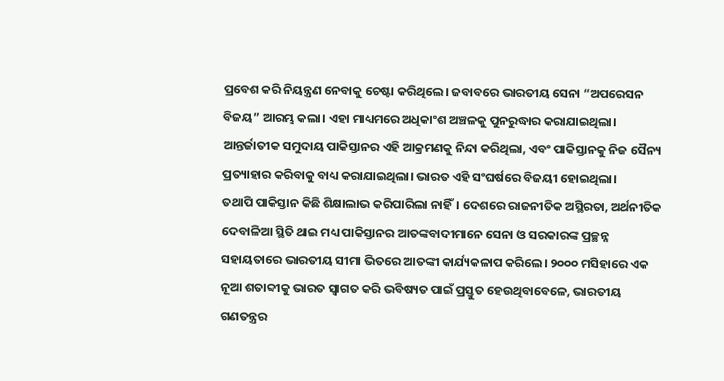ପ୍ରବେଶ କରି ନିୟନ୍ତ୍ରଣ ନେବାକୁ ଚେଷ୍ଟା କରିଥିଲେ। ଜବାବରେ ଭାରତୀୟ ସେନା “ଅପରେସନ ବିଜୟ” ଆରମ୍ଭ କଲା। ଏହା ମାଧ୍ୟମରେ ଅଧିକାଂଶ ଅଞ୍ଚଳକୁ ପୁନରୁଦ୍ଧାର କରାଯାଇଥିଲା। ଆନ୍ତର୍ଜାତୀକ ସମୁଦାୟ ପାକିସ୍ତାନର ଏହି ଆକ୍ରମଣକୁ ନିନ୍ଦା କରିଥିଲା, ଏବଂ ପାକିସ୍ତାନକୁ ନିଜ ସୈନ୍ୟ ପ୍ରତ୍ୟାହାର କରିବାକୁ ବାଧ୍ୟ କରାଯାଇଥିଲା। ଭାରତ ଏହି ସଂଘର୍ଷରେ ବିଜୟୀ ହୋଇଥିଲା।
ତଥାପି ପାକିସ୍ତାନ କିଛି ଶିକ୍ଷାଲାଭ କରିପାରିଲା ନାହିଁ। ଦେଶରେ ରାଜନୀତିକ ଅସ୍ଥିରତା, ଅର୍ଥନୀତିକ ଦେବାଳିଆ ସ୍ଥିତି ଥାଇ ମଧ୍ୟ ପାକିସ୍ତାନର ଆତଙ୍କବାଦୀମାନେ ସେନା ଓ ସରକାରଙ୍କ ପ୍ରଚ୍ଛନ୍ନ ସହାୟତାରେ ଭାରତୀୟ ସୀମା ଭିତରେ ଆତଙ୍କୀ କାର୍ଯ୍ୟକଳାପ କରିଲେ। ୨୦୦୦ ମସିହାରେ ଏକ ନୂଆ ଶତାବ୍ଦୀକୁ ଭାରତ ସ୍ୱାଗତ କରି ଭବିଷ୍ୟତ ପାଇଁ ପ୍ରସ୍ତୁତ ହେଉଥିବାବେଳେ, ଭାରତୀୟ ଗଣତନ୍ତ୍ରର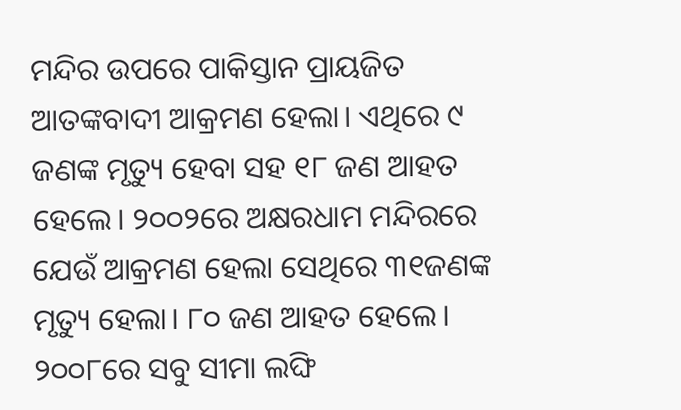ମନ୍ଦିର ଉପରେ ପାକିସ୍ତାନ ପ୍ରାୟଜିତ ଆତଙ୍କବାଦୀ ଆକ୍ରମଣ ହେଲା। ଏଥିରେ ୯ ଜଣଙ୍କ ମୃତ୍ୟୁ ହେବା ସହ ୧୮ ଜଣ ଆହତ ହେଲେ। ୨୦୦୨ରେ ଅକ୍ଷରଧାମ ମନ୍ଦିରରେ ଯେଉଁ ଆକ୍ରମଣ ହେଲା ସେଥିରେ ୩୧ଜଣଙ୍କ ମୃତ୍ୟୁ ହେଲା। ୮୦ ଜଣ ଆହତ ହେଲେ।
୨୦୦୮ରେ ସବୁ ସୀମା ଲଙ୍ଘି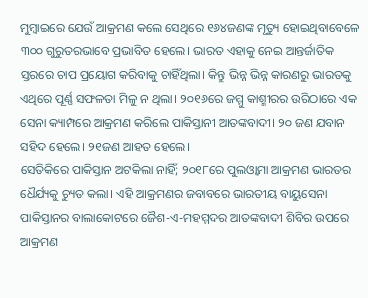ମୁମ୍ବାଇରେ ଯେଉଁ ଆକ୍ରମଣ କଲେ ସେଥିରେ ୧୬୪ଜଣଙ୍କ ମୃତ୍ୟୁ ହୋଇଥିବାବେଳେ ୩୦୦ ଗୁରୁତରଭାବେ ପ୍ରଭାବିତ ହେଲେ। ଭାରତ ଏହାକୁ ନେଇ ଆନ୍ତର୍ଜାତିକ ସ୍ତରରେ ଚାପ ପ୍ରୟୋଗ କରିବାକୁ ଚାହିଁଥିଲା। କିନ୍ତୁ ଭିନ୍ନ ଭିନ୍ନ କାରଣରୁ ଭାରତକୁ ଏଥିରେ ପୂର୍ଣ୍ଣ ସଫଳତା ମିଳୁ ନ ଥିଲା। ୨୦୧୬ରେ ଜମ୍ମୁ କାଶ୍ମୀରର ଉରିଠାରେ ଏକ ସେନା କ୍ୟାମ୍ପରେ ଆକ୍ରମଣ କରିଲେ ପାକିସ୍ତାନୀ ଆତଙ୍କବାଦୀ। ୨୦ ଜଣ ଯବାନ ସହିଦ ହେଲେ। ୨୧ଜଣ ଆହତ ହେଲେ।
ସେତିକିରେ ପାକିସ୍ତାନ ଅଟକିଲା ନାହିଁ; ୨୦୧୮ରେ ପୁଲଓ୍ୱାମା ଆକ୍ରମଣ ଭାରତର ଧୈର୍ଯ୍ୟକୁ ଚ୍ୟୁତ କଲା। ଏହି ଆକ୍ରମଣର ଜବାବରେ ଭାରତୀୟ ବାୟୁସେନା ପାକିସ୍ତାନର ବାଲାକୋଟରେ ଜୈଶ-ଏ-ମହମ୍ମଦର ଆତଙ୍କବାଦୀ ଶିବିର ଉପରେ ଆକ୍ରମଣ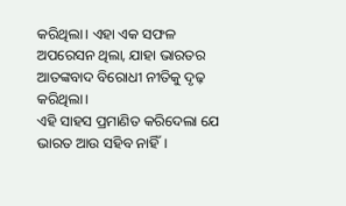କରିଥିଲା। ଏହା ଏକ ସଫଳ ଅପରେସନ ଥିଲା, ଯାହା ଭାରତର ଆତଙ୍କବାଦ ବିରୋଧୀ ନୀତିକୁ ଦୃଢ଼ କରିଥିଲା।
ଏହି ସାହସ ପ୍ରମାଣିତ କରିଦେଲା ଯେ ଭାରତ ଆଉ ସହିବ ନାହିଁ।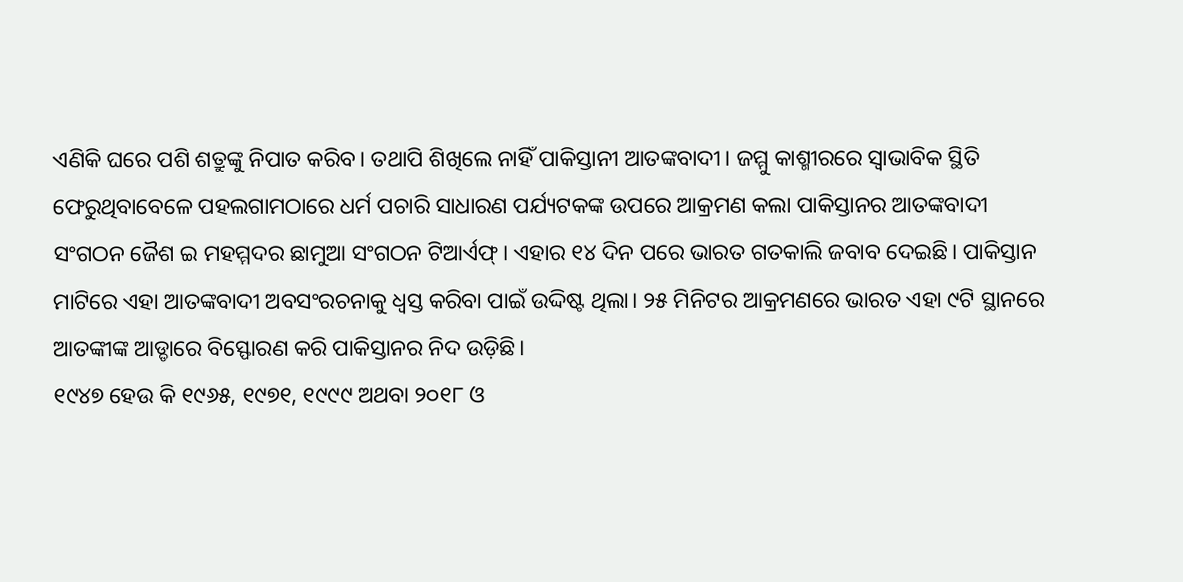ଏଣିକି ଘରେ ପଶି ଶତ୍ରୁଙ୍କୁ ନିପାତ କରିବ। ତଥାପି ଶିଖିଲେ ନାହିଁ ପାକିସ୍ତାନୀ ଆତଙ୍କବାଦୀ। ଜମ୍ମୁ କାଶ୍ମୀରରେ ସ୍ୱାଭାବିକ ସ୍ଥିତି ଫେରୁଥିବାବେଳେ ପହଲଗାମଠାରେ ଧର୍ମ ପଚାରି ସାଧାରଣ ପର୍ଯ୍ୟଟକଙ୍କ ଉପରେ ଆକ୍ରମଣ କଲା ପାକିସ୍ତାନର ଆତଙ୍କବାଦୀ ସଂଗଠନ ଜୈଶ ଇ ମହମ୍ମଦର ଛାମୁଆ ସଂଗଠନ ଟିଆର୍ଏଫ୍। ଏହାର ୧୪ ଦିନ ପରେ ଭାରତ ଗତକାଲି ଜବାବ ଦେଇଛି। ପାକିସ୍ତାନ ମାଟିରେ ଏହା ଆତଙ୍କବାଦୀ ଅବସଂରଚନାକୁ ଧ୍ୱସ୍ତ କରିବା ପାଇଁ ଉଦ୍ଦିଷ୍ଟ ଥିଲା। ୨୫ ମିନିଟର ଆକ୍ରମଣରେ ଭାରତ ଏହା ୯ଟି ସ୍ଥାନରେ ଆତଙ୍କୀଙ୍କ ଆଡ୍ଡାରେ ବିସ୍ଫୋରଣ କରି ପାକିସ୍ତାନର ନିଦ ଉଡ଼ିଛି।
୧୯୪୭ ହେଉ କି ୧୯୬୫, ୧୯୭୧, ୧୯୯୯ ଅଥବା ୨୦୧୮ ଓ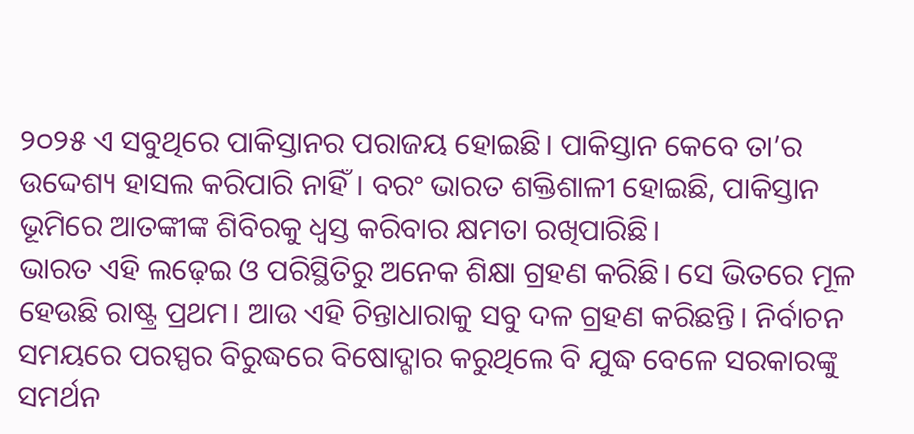୨୦୨୫ ଏ ସବୁଥିରେ ପାକିସ୍ତାନର ପରାଜୟ ହୋଇଛି। ପାକିସ୍ତାନ କେବେ ତା’ର ଉଦ୍ଦେଶ୍ୟ ହାସଲ କରିପାରି ନାହିଁ। ବରଂ ଭାରତ ଶକ୍ତିଶାଳୀ ହୋଇଛି, ପାକିସ୍ତାନ ଭୂମିରେ ଆତଙ୍କୀଙ୍କ ଶିବିରକୁ ଧ୍ୱସ୍ତ କରିବାର କ୍ଷମତା ରଖିପାରିଛି।
ଭାରତ ଏହି ଲଢ଼େଇ ଓ ପରିସ୍ଥିତିରୁ ଅନେକ ଶିକ୍ଷା ଗ୍ରହଣ କରିଛି। ସେ ଭିତରେ ମୂଳ ହେଉଛି ରାଷ୍ଟ୍ର ପ୍ରଥମ। ଆଉ ଏହି ଚିନ୍ତାଧାରାକୁ ସବୁ ଦଳ ଗ୍ରହଣ କରିଛନ୍ତି। ନିର୍ବାଚନ ସମୟରେ ପରସ୍ପର ବିରୁଦ୍ଧରେ ବିଷୋଦ୍ଗାର କରୁଥିଲେ ବି ଯୁଦ୍ଧ ବେଳେ ସରକାରଙ୍କୁ ସମର୍ଥନ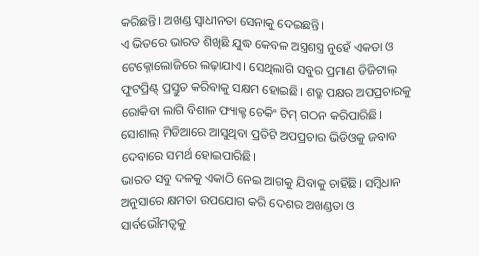କରିଛନ୍ତି। ଅଖଣ୍ଡ ସ୍ୱାଧୀନତା ସେନାକୁ ଦେଇଛନ୍ତି।
ଏ ଭିତରେ ଭାରତ ଶିଖିଛି ଯୁଦ୍ଧ କେବଳ ଅସ୍ତ୍ରଶସ୍ତ୍ର ନୁହେଁ ଏକତା ଓ ଟେକ୍ନୋଲୋଜିରେ ଲଢ଼ାଯାଏ। ସେଥିଲାଗି ସବୁର ପ୍ରମାଣ ଡିଜିଟାଲ୍ ଫୁଟପ୍ରିଣ୍ଟ୍ ପ୍ରସ୍ତୁତ କରିବାକୁ ସକ୍ଷମ ହୋଇଛି। ଶତ୍ରୁ ପକ୍ଷର ଅପପ୍ରଚାରକୁ ରୋକିବା ଲାଗି ବିଶାଳ ଫ୍ୟାକ୍ଟ ଚେକିଂ ଟିମ୍ ଗଠନ କରିପାରିଛି। ସୋଶାଲ୍ ମିଡିଆରେ ଆସୁଥିବା ପ୍ରତିଟି ଅପପ୍ରଚାର ଭିଡିଓକୁ ଜବାବ ଦେବାରେ ସମର୍ଥ ହୋଇପାରିଛି।
ଭାରତ ସବୁ ଦଳକୁ ଏକାଠି ନେଇ ଆଗକୁ ଯିବାକୁ ଚାହିଁଛି। ସମ୍ବିଧାନ ଅନୁସାରେ କ୍ଷମତା ଉପଯୋଗ କରି ଦେଶର ଅଖଣ୍ଡତା ଓ ସାର୍ବଭୌମତ୍ୱକୁ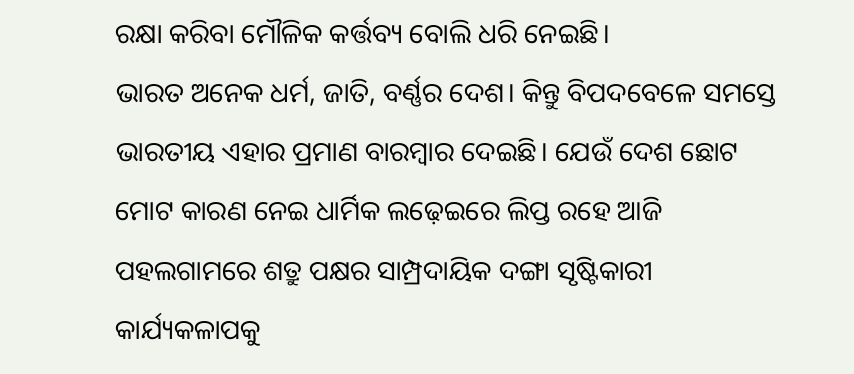ରକ୍ଷା କରିବା ମୌଳିକ କର୍ତ୍ତବ୍ୟ ବୋଲି ଧରି ନେଇଛି।
ଭାରତ ଅନେକ ଧର୍ମ, ଜାତି, ବର୍ଣ୍ଣର ଦେଶ। କିନ୍ତୁ ବିପଦବେଳେ ସମସ୍ତେ ଭାରତୀୟ ଏହାର ପ୍ରମାଣ ବାରମ୍ବାର ଦେଇଛି। ଯେଉଁ ଦେଶ ଛୋଟ ମୋଟ କାରଣ ନେଇ ଧାର୍ମିକ ଲଢ଼େଇରେ ଲିପ୍ତ ରହେ ଆଜି ପହଲଗାମରେ ଶତ୍ରୁ ପକ୍ଷର ସାମ୍ପ୍ରଦାୟିକ ଦଙ୍ଗା ସୃଷ୍ଟିକାରୀ କାର୍ଯ୍ୟକଳାପକୁ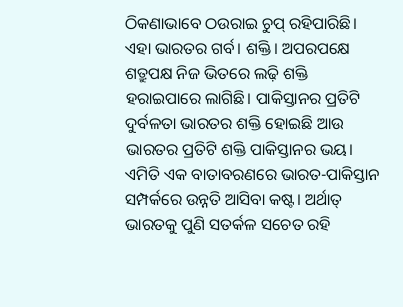ଠିକଣାଭାବେ ଠଉରାଇ ଚୁପ୍ ରହିପାରିଛି। ଏହା ଭାରତର ଗର୍ବ। ଶକ୍ତି। ଅପରପକ୍ଷେ ଶତ୍ରୁପକ୍ଷ ନିଜ ଭିତରେ ଲଢ଼ି ଶକ୍ତି ହରାଇପାରେ ଲାଗିଛି। ପାକିସ୍ତାନର ପ୍ରତିଟି ଦୁର୍ବଳତା ଭାରତର ଶକ୍ତି ହୋଇଛି ଆଉ ଭାରତର ପ୍ରତିଟି ଶକ୍ତି ପାକିସ୍ତାନର ଭୟ। ଏମିତି ଏକ ବାତାବରଣରେ ଭାରତ-ପାକିସ୍ତାନ ସମ୍ପର୍କରେ ଉନ୍ନତି ଆସିବା କଷ୍ଟ। ଅର୍ଥାତ୍ ଭାରତକୁ ପୁଣି ସତର୍କଳ ସଚେତ ରହି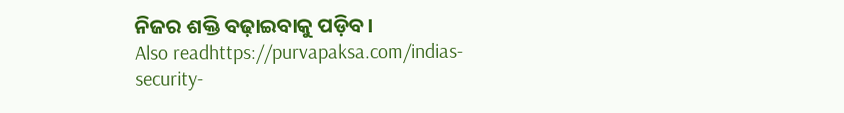ନିଜର ଶକ୍ତି ବଢ଼ାଇବାକୁ ପଡ଼ିବ।
Also readhttps://purvapaksa.com/indias-security-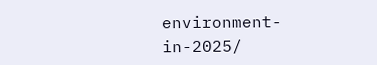environment-in-2025/